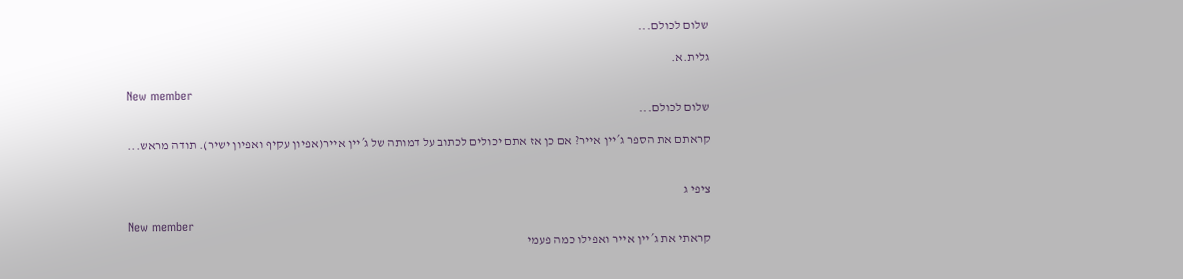שלום לכולם...

גלית.א.

New member
שלום לכולם...

קראתם את הספר ג´יין אייר? אם כן אז אתם יכולים לכתוב על דמותה של ג´יין אייר(אפיון עקיף ואפיון ישיר). תודה מראש...


ציפי ג

New member
קראתי את ג´יין אייר ואפילו כמה פעמי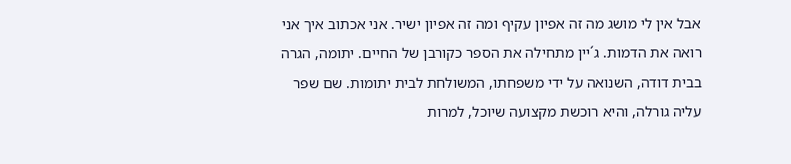אבל אין לי מושג מה זה אפיון עקיף ומה זה אפיון ישיר. אני אכתוב איך אני רואה את הדמות. ג´יין מתחילה את הספר כקורבן של החיים. יתומה, הגרה בבית דודה, השנואה על ידי משפחתו, המשולחת לבית יתומות. שם שפר עליה גורלה, והיא רוכשת מקצועה שיוכל, למרות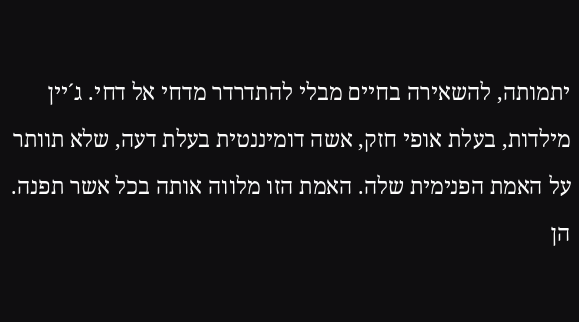יתמותה, להשאירה בחיים מבלי להתדרדר מדחי אל דחי. ג´יין מילדות, בעלת אופי חזק, אשה דומיננטית בעלת דעה, שלא תוותר על האמת הפנימית שלה. האמת הזו מלווה אותה בכל אשר תפנה. הן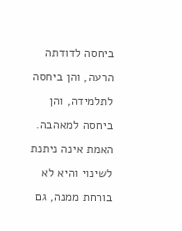ביחסה לדודתה הרעה, והן ביחסה לתלמידה, והן ביחסה למאהבה. האמת אינה ניתנת לשינוי והיא לא בורחת ממנה, גם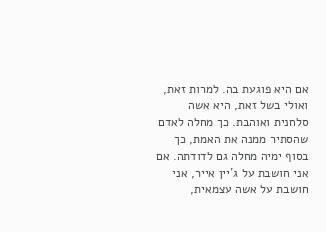אם היא פוגעת בה. למרות זאת, ואולי בשל זאת, היא אשה סלחנית ואוהבת. כך מחלה לאדם שהסתיר ממנה את האמת, כך בסוף ימיה מחלה גם לדודתה. אם אני חושבת על ג´יין אייר, אני חושבת על אשה עצמאית,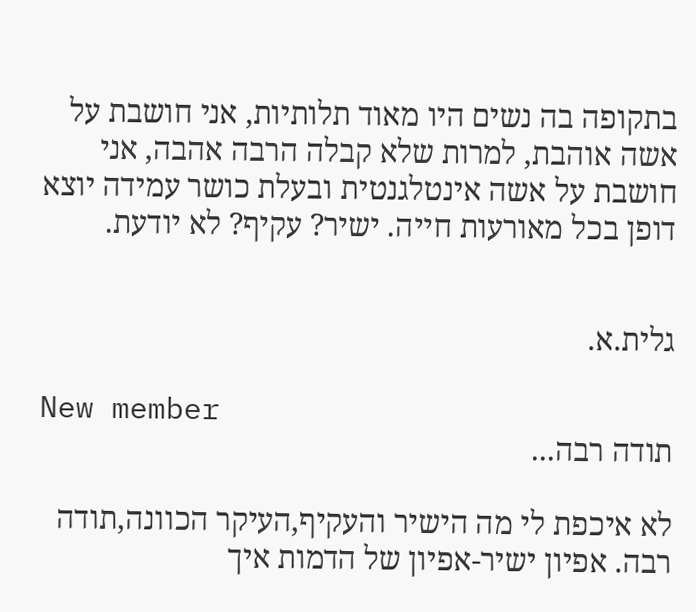בתקופה בה נשים היו מאוד תלותיות, אני חושבת על אשה אוהבת, למרות שלא קבלה הרבה אהבה, אני חושבת על אשה אינטלגנטית ובעלת כושר עמידה יוצא דופן בכל מאורעות חייה. ישיר? עקיף? לא יודעת.


גלית.א.

New member
תודה רבה...

לא איכפת לי מה הישיר והעקיף,העיקר הכוונה,תודה רבה. אפיון ישיר-אפיון של הדמות איך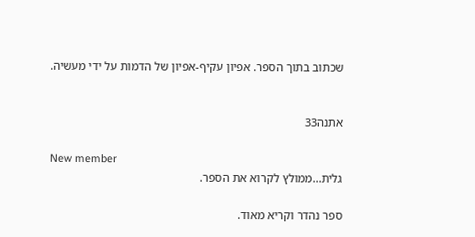שכתוב בתוך הספר. אפיון עקיף-אפיון של הדמות על ידי מעשיה.


אתנה33

New member
גלית...ממולץ לקרוא את הספר.

ספר נהדר וקריא מאוד.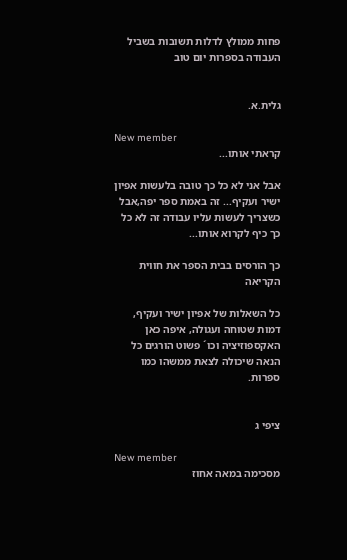פחות ממולץ לדלות תשובות בשביל העבודה בספרות יום טוב


גלית.א.

New member
קראתי אותו...

אבל אני לא כל כך טובה בלעשות אפיון ישיר ועקיף... זה באמת ספר יפה,אבל כשצריך לעשות עליו עבודה זה לא כל כך כיף לקרוא אותו...

כך הורסים בבית הספר את חווית הקריאה

כל השאלות של אפיון ישיר ועקיף, דמות שטוחה ועגולה, איפה כאן האקספוזיציה וכו´ פשוט הורגים כל הנאה שיכולה לצאת ממשהו כמו ספרות.


ציפי ג

New member
מסכימה במאה אחוז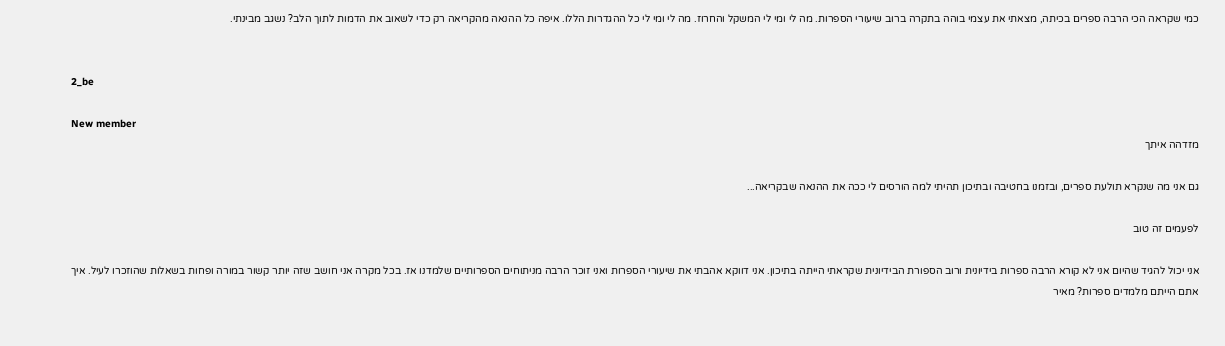כמי שקראה הכי הרבה ספרים בכיתה, מצאתי את עצמי בוהה בתקרה ברוב שיעורי הספרות. מה לי ומי לי המשקל והחרוז. מה לי ומי לי כל ההגדרות הללו. איפה כל ההנאה מהקריאה רק כדי לשאוב את הדמות לתוך הלב? נשגב מבינתי.


2_be

New member
מזדהה איתך

גם אני מה שנקרא תולעת ספרים, ובזמנו בחטיבה ובתיכון תהיתי למה הורסים לי ככה את ההנאה שבקריאה...

לפעמים זה טוב

אני יכול להגיד שהיום אני לא קורא הרבה ספרות בידיונית ורוב הספורת הבידיונית שקראתי הייתה בתיכון. אני דווקא אהבתי את שיעורי הספרות ואני זוכר הרבה מניתוחים הספרותיים שלמדנו אז. בכל מקרה אני חושב שזה יותר קשור במורה ופחות בשאלות שהוזכרו לעיל. איך אתם הייתם מלמדים ספרות? מאיר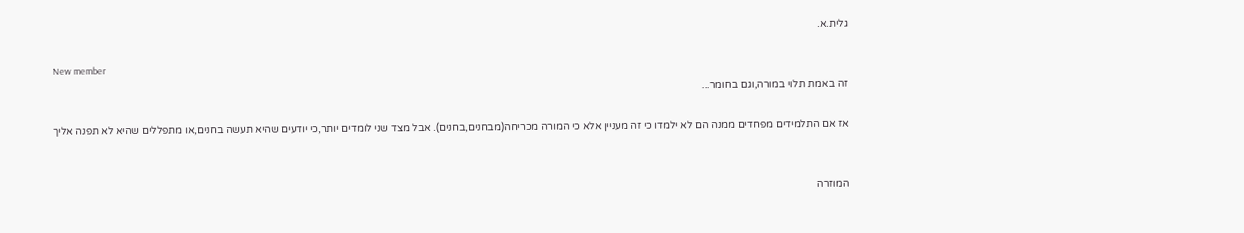גלית.א.

New member
זה באמת תלוי במורה,וגם בחומר...

אז אם התלמידים מפחדים ממנה הם לא ילמדו כי זה מעניין אלא כי המורה מכריחה(מבחנים,בחנים). אבל מצד שני לומדים יותר,כי יודעים שהיא תעשה בחנים,או מתפללים שהיא לא תפנה אליך


המוזרה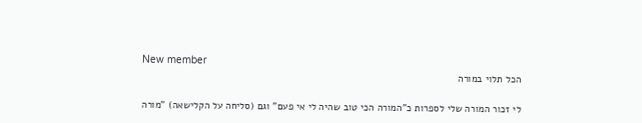New member
הכל תלוי במורה

לי זכור המורה שלי לספרות כ"המורה הכי טוב שהיה לי אי פעם" וגם (סליחה על הקלישאה) "מורה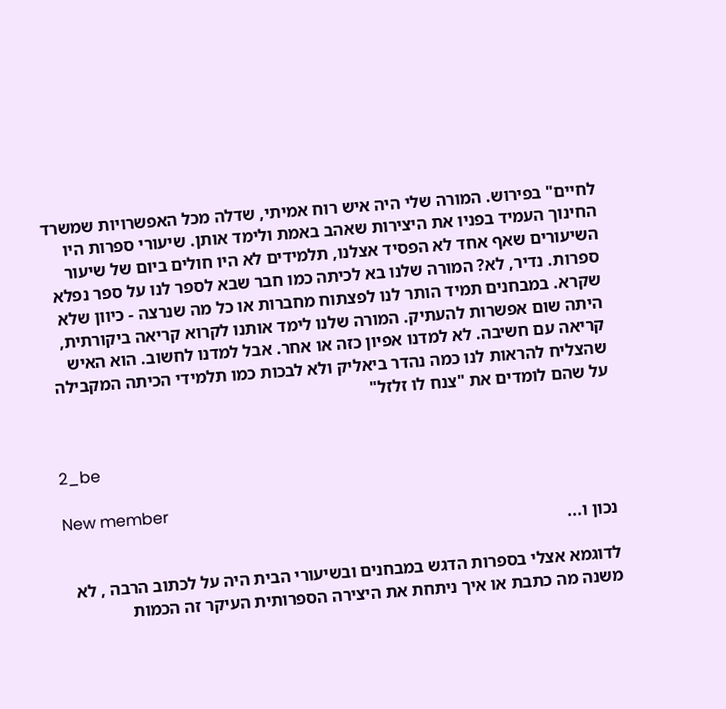לחיים" בפירוש. המורה שלי היה איש רוח אמיתי, שדלה מכל האפשרויות שמשרד החינוך העמיד בפניו את היצירות שאהב באמת ולימד אותן. שיעורי ספרות היו השיעורים שאף אחד לא הפסיד אצלנו, תלמידים לא היו חולים ביום של שיעור ספרות. נדיר, לא? המורה שלנו בא לכיתה כמו חבר שבא לספר לנו על ספר נפלא שקרא. במבחנים תמיד הותר לנו לפצתוח מחברות או כל מה שנרצה - כיוון שלא היתה שום אפשרות להעתיק. המורה שלנו לימד אותנו לקרוא קריאה ביקורתית, קריאה עם חשיבה. לא למדנו אפיון כזה או אחר. אבל למדנו לחשוב. הוא האיש שהצליח להראות לנו כמה נהדר ביאליק ולא לבכות כמו תלמידי הכיתה המקבילה על שהם לומדים את "צנח לו זלזל"


2_be

New member
נכון ו...

לדוגמא אצלי בספרות הדגש במבחנים ובשיעורי הבית היה על לכתוב הרבה , לא משנה מה כתבת או איך ניתחת את היצירה הספרותית העיקר זה הכמות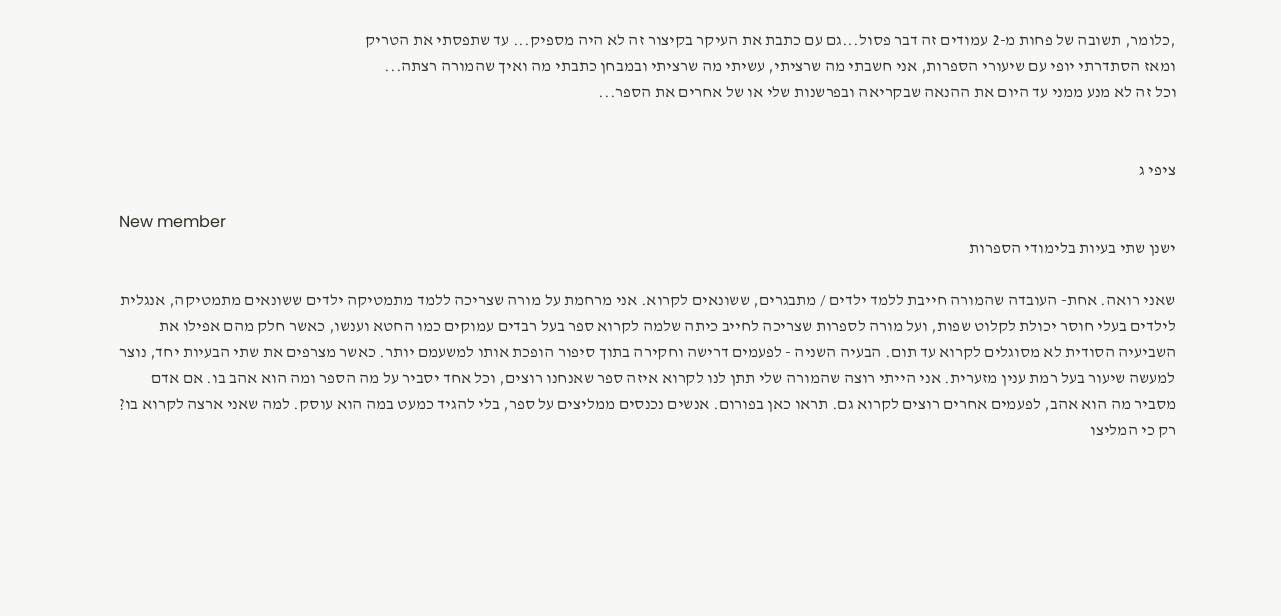,כלומר, תשובה של פחות מ-2 עמודים זה דבר פסול...גם עם כתבת את העיקר בקיצור זה לא היה מספיק... עד שתפסתי את הטריק
ומאז הסתדרתי יופי עם שיעורי הספרות, אני חשבתי מה שרציתי, עשיתי מה שרציתי ובמבחן כתבתי מה ואיך שהמורה רצתה...
וכל זה לא מנע ממני עד היום את ההנאה שבקריאה ובפרשנות שלי או של אחרים את הספר...


ציפי ג

New member
ישנן שתי בעיות בלימודי הספרות

שאני רואה. אחת- העובדה שהמורה חייבת ללמד ילדים / מתבגרים, ששונאים לקרוא. אני מרחמת על מורה שצריכה ללמד מתמטיקה ילדים ששונאים מתמטיקה, אנגלית לילדים בעלי חוסר יכולת לקלוט שפות, ועל מורה לספרות שצריכה לחייב כיתה שלמה לקרוא ספר בעל רבדים עמוקים כמו החטא וענשו, כאשר חלק מהם אפילו את השביעיה הסודית לא מסוגלים לקרוא עד תום. הבעיה השניה - לפעמים דרישה וחקירה בתוך סיפור הופכת אותו למשעמם יותר. כאשר מצרפים את שתי הבעיות יחד, נוצר למעשה שיעור בעל רמת ענין מזערית. אני הייתי רוצה שהמורה שלי תתן לנו לקרוא איזה ספר שאנחנו רוצים, וכל אחד יסביר על מה הספר ומה הוא אהב בו. אם אדם מסביר מה הוא אהב, לפעמים אחרים רוצים לקרוא גם. תראו כאן בפורום. אנשים נכנסים ממליצים על ספר, בלי להגיד כמעט במה הוא עוסק. למה שאני ארצה לקרוא בו? רק כי המליצו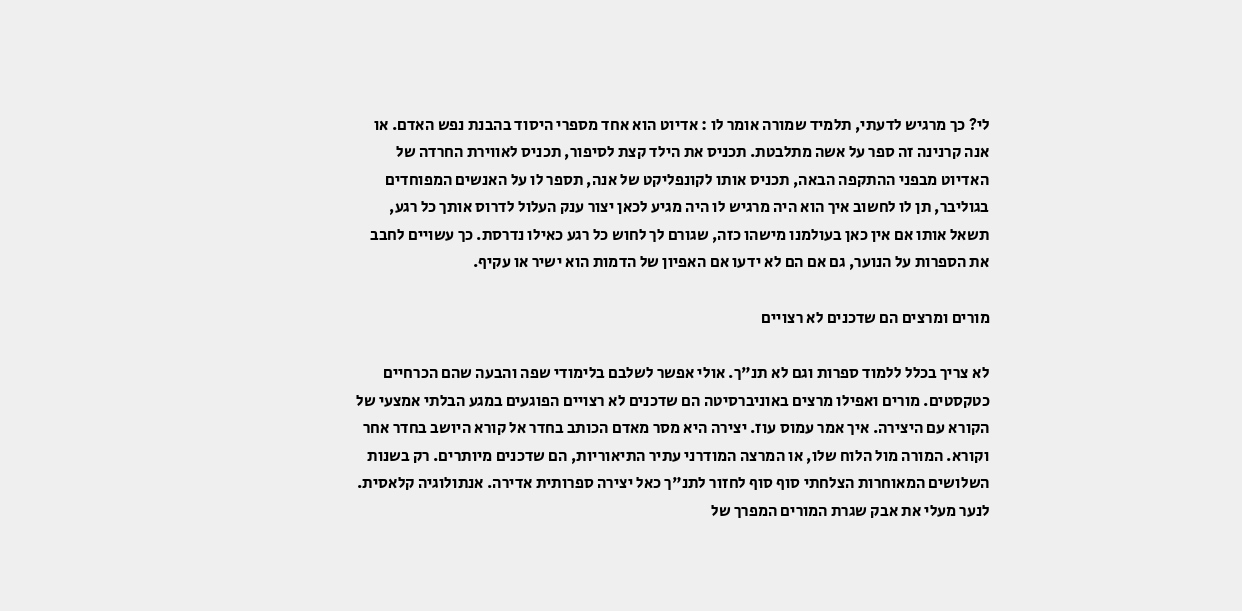לי? כך מרגיש לדעתי, תלמיד שמורה אומר לו : אדיוט הוא אחד מספרי היסוד בהבנת נפש האדם. או אנה קרנינה זה ספר על אשה מתלבטת. תכניס את הילד קצת לסיפור, תכניס לאווירת החרדה של האדיוט מבפני ההתקפה הבאה, תכניס אותו לקונפליקט של אנה, תספר לו על האנשים המפוחדים בגוליבר, תן לו לחשוב איך הוא היה מרגיש לו היה מגיע לכאן יצור ענק העלול לדרוס אותך כל רגע, תשאל אותו אם אין כאן בעולמנו מישהו כזה, שגורם לך לחוש כל רגע כאילו נדרסת. כך עשויים לחבב את הספרות על הנוער, גם אם הם לא ידעו אם האפיון של הדמות הוא ישיר או עקיף.

מורים ומרצים הם שדכנים לא רצויים

לא צריך בכלל ללמוד ספרות וגם לא תנ"ך. אולי אפשר לשלבם בלימודי שפה והבעה שהם הכרחיים כטקסטים. מורים ואפילו מרצים באוניברסיטה הם שדכנים לא רצויים הפוגעים במגע הבלתי אמצעי של הקורא עם היצירה. איך אמר עמוס עוז. יצירה היא מסר מאדם הכותב בחדר אל קורא היושב בחדר אחר וקורא. המורה מול הלוח שלו, או המרצה המודרני עתיר התיאוריות, הם שדכנים מיותרים. רק בשנות השלושים המאוחרות הצלחתי סוף סוף לחזור לתנ"ך כאל יצירה ספרותית אדירה. אנתולוגיה קלאסית. לנער מעלי את אבק שגרת המורים המפרך של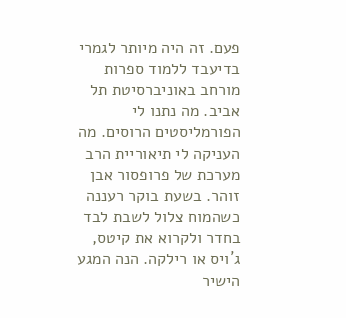פעם. זה היה מיותר לגמרי בדיעבד ללמוד ספרות מורחב באוניברסיטת תל אביב. מה נתנו לי הפורמליסטים הרוסים. מה העניקה לי תיאוריית הרב מערכת של פרופסור אבן זוהר. בשעת בוקר רעננה כשהמוח צלול לשבת לבד בחדר ולקרוא את קיטס, ג´ויס או רילקה. הנה המגע הישיר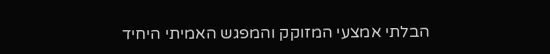הבלתי אמצעי המזוקק והמפגש האמיתי היחיד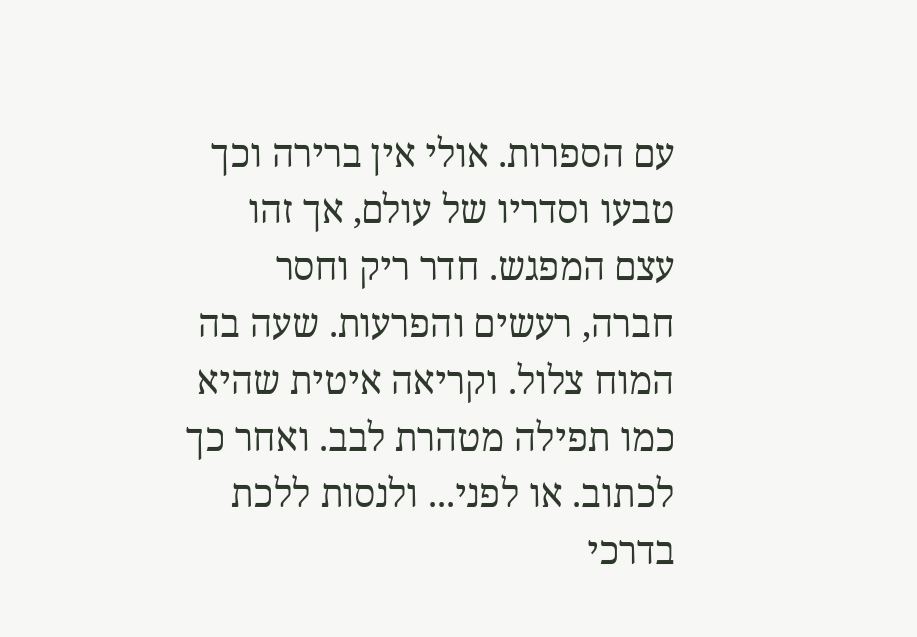עם הספרות. אולי אין ברירה וכך טבעו וסדריו של עולם, אך זהו עצם המפגש. חדר ריק וחסר חברה, רעשים והפרעות. שעה בה המוח צלול. וקריאה איטית שהיא כמו תפילה מטהרת לבב. ואחר כך לכתוב. או לפני... ולנסות ללכת בדרכי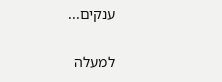ענקים...

למעלה